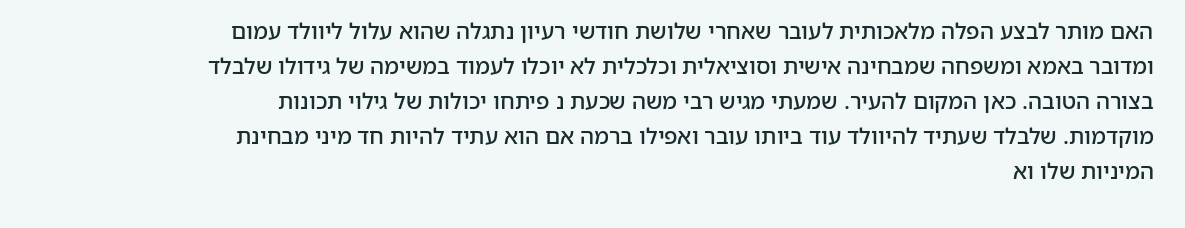האם מותר לבצע הפלה מלאכותית לעובר שאחרי שלושת חודשי רעיון נתגלה שהוא עלול ליוולד עמום ומדובר באמא ומשפחה שמבחינה אישית וסוציאלית וכלכלית לא יוכלו לעמוד במשימה של גידולו שלבלד בצורה הטובה. כאן המקום להעיר. שמעתי מגיש רבי משה שכעת נ פיתחו יכולות של גילוי תכונות מוקדמות. שלבלד שעתיד להיוולד עוד ביותו עובר ואפילו ברמה אם הוא עתיד להיות חד מיני מבחינת המיניות שלו וא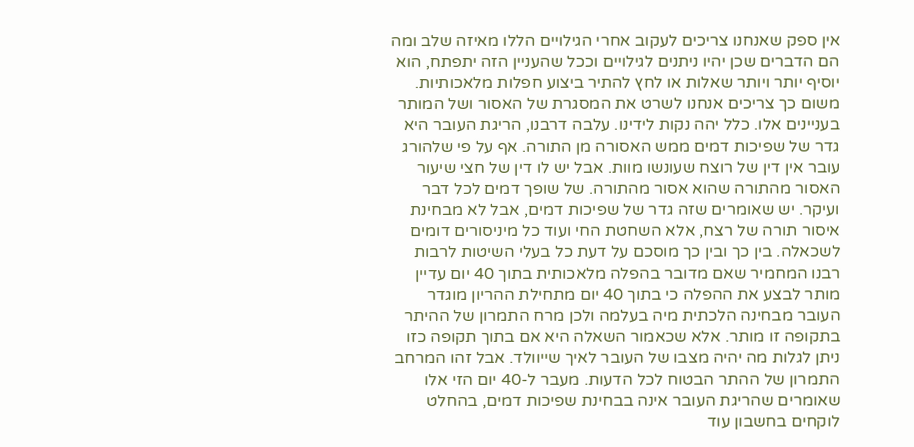אין ספק שאנחנו צריכים לעקוב אחרי הגילויים הללו מאיזה שלב ומה הם הדברים שכן יהיו ניתנים לגילויים וככל שהעניין הזה יתפתח, הוא יוסיף יותר ויותר שאלות או לחץ להתיר ביצוע חפלות מלאכותיות. משום כך צריכים אנחנו לשרט את המסגרת של האסור ושל המותר בעניינים אלו. כלל יהה נקות לידינו. עלבה דרבנו, הריגת העובר היא גדר של שפיכות דמים ממש האסורה מן התורה. אף על פי שלהורג עובר אין דין של רוצח שעונשו מוות. אבל יש לו דין של חצי שיעור האסור מהתורה שהוא אסור מהתורה. של שופך דמים לכל דבר ועיקר. יש שאומרים שזה גדר של שפיכות דמים, אבל לא מבחינת איסור תורה של רצח, אלא השחטת החי ועוד כל מיניסורים דומים לשכאלה. בין כך ובין כך מוסכם על דעת כל בעלי השיטות לרבות רבנו המחמיר שאם מדובר בהפלה מלאכותית בתוך 40 יום עדיין מותר לבצע את ההפלה כי בתוך 40 יום מתחילת ההריון מוגדר העובר מבחינה הלכתית מיה בעלמה ולכן מרח התמרון של ההיתר בתקופה זו מותר. אלא שכאמור השאלה היא אם בתוך תקופה כזו ניתן לגלות מה יהיה מצבו של העובר לאיך שייוולד. אבל זהו המרחב התמרון של ההתר הבטוח לכל הדעות. מעבר ל-40 יום הזי אלו שאומרים שהריגת העובר אינה בבחינת שפיכות דמים, בהחלט לוקחים בחשבון עוד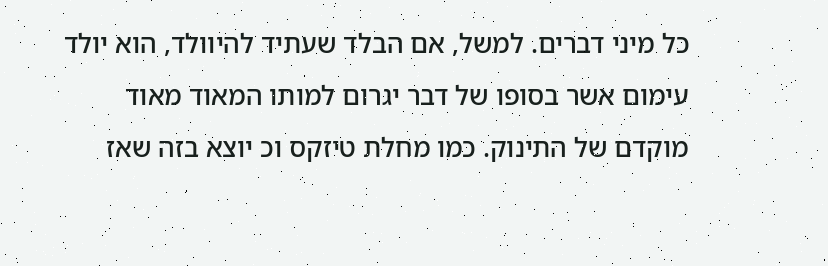כל מיני דברים. למשל, אם הבלד שעתיד להיוולד, הוא יולד עימום אשר בסופו של דבר יגרום למותו המאוד מאוד מוקדם של התינוק. כמו מחלת טיזקס וכ יוצא בזה שאז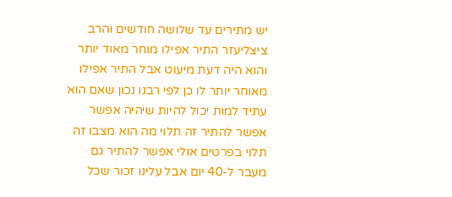יש מתירים עד שלושה חודשים והרב ציצליעזר התיר אפילו מוחר מאוד יותר והוא היה דעת מיעוט אבל התיר אפילו מאוחר יותר לו כן לפי רבנו נכון שאם הוא עתיד למות יכול להיות שיהיה אפשר אפשר להתיר זה תלוי מה הוא מצבו זה תלוי בפרטים אולי אפשר להתיר גם מעבר ל-40 יום אבל עלינו זכור שכל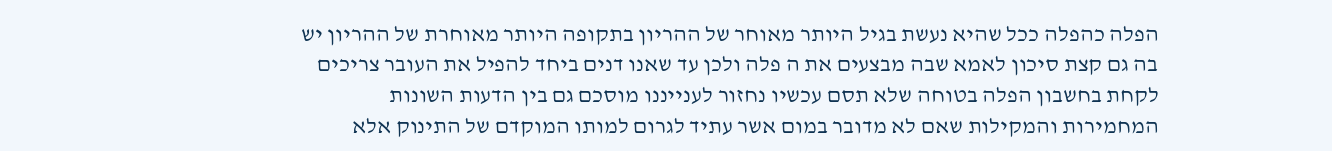הפלה כהפלה ככל שהיא נעשת בגיל היותר מאוחר של ההריון בתקופה היותר מאוחרת של ההריון יש בה גם קצת סיכון לאמא שבה מבצעים את ה פלה ולכן עד שאנו דנים ביחד להפיל את העובר צריכים לקחת בחשבון הפלה בטוחה שלא תסם עכשיו נחזור לענייננו מוסכם גם בין הדעות השונות המחמירות והמקילות שאם לא מדובר במום אשר עתיד לגרום למותו המוקדם של התינוק אלא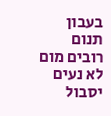בעבון תנום רובים מום לא נעים יסבול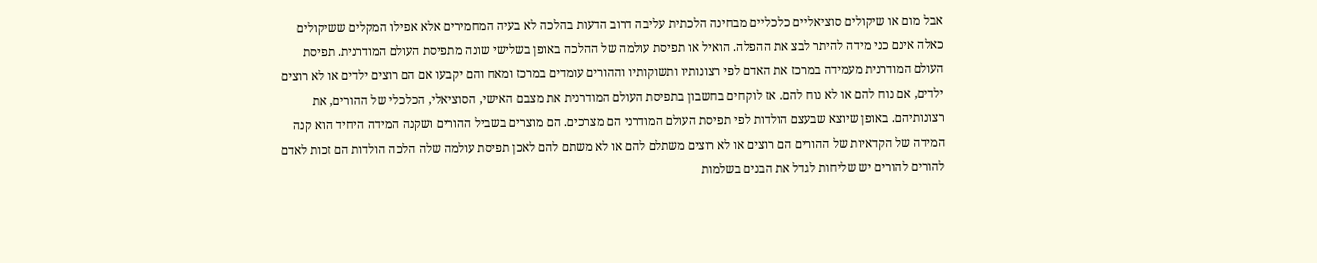אבל מום או שיקולים סוציאליים כלכליים מבחינה הלכתית עליבה דרוב הדעות בהלכה לא בעיה המחמירים אלא אפילו המקלים ששיקולים כאלה אינם כני מידה להיתר לבצ את ההפלה. הואיל או תפיסת עולמה של ההלכה באופן בשלישי שונה מתפיסת העולם המודרנית. תפיסת העולם המודרנית מעמידה במרכז את האדם לפי רצונותיו ותשוקותיו וההורים עומדים במרכז ומאח והם יקבעו אם הם רוצים ילדים או לא רוצים ילדים, אם נוח להם או לא נוח להם. אז לוקחים בחשבון בתפיסת העולם המודרנית את מצבם האישי, הסוציאלי, הכלכלי של ההורים, את רצונותיהם. באופן שיוצא שבעצם הולדות לפי תפיסת העולם המודרני הם מצרכים. הם מוצרים בשביל ההורים ושקנה המידה היחיד הוא קנה המידה של הקדאיות של ההורים הם רוצים או לא רוצים משתלם להם או לא משתם להם לאכן תפיסת עולמה שלה הלכה הולדות הם זכות לאדם להורים להורים יש שליחות לגדל את הבנים בשלמות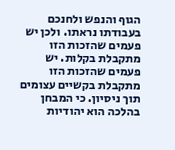הגוף והנפש ולחנכם בעבודתו נראתו. ולכן יש פעמים שהזכות הזו מתקבלת בקלות. יש פעמים שהזכות הזו מתקבלת בקשיים עצומים תוך ניסיון. כי המבחן בהלכה הוא יהודיות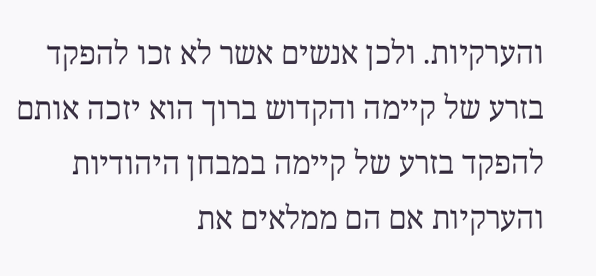והערקיות. ולכן אנשים אשר לא זכו להפקד בזרע של קיימה והקדוש ברוך הוא יזכה אותם להפקד בזרע של קיימה במבחן היהודיות והערקיות אם הם ממלאים את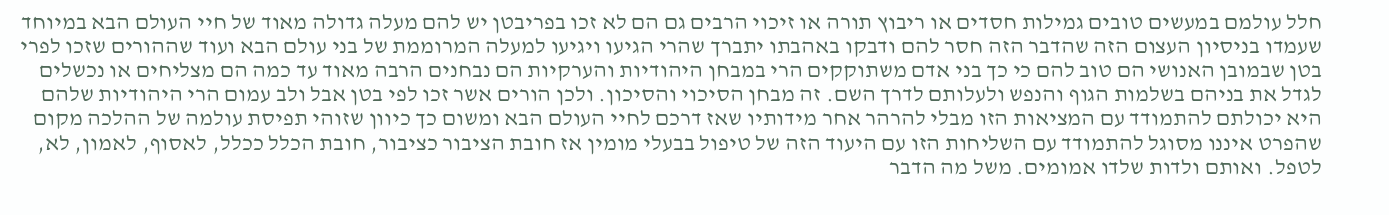חלל עולמם במעשים טובים גמילות חסדים או ריבוץ תורה או זיכוי הרבים גם הם לא זכו בפריבטן יש להם מעלה גדולה מאוד של חיי העולם הבא במיוחד שעמדו בניסיון העצום הזה שהדבר הזה חסר להם ודבקו באהבתו יתברך שהרי הגיעו ויגיעו למעלה המרוממת של בני עולם הבא ועוד שההורים שזכו לפרי בטן שבמובן האנושי הם טוב להם כי כך בני אדם משתוקקים הרי במבחן היהודיות והערקיות הם נבחנים הרבה מאוד עד כמה הם מצליחים או נכשלים לגדל את בניהם בשלמות הגוף והנפש ולעלותם לדרך השם. זה מבחן הסיכוי והסיכון. ולכן הורים אשר זכו לפי בטן אבל ולב עמום הרי היהודיות שלהם היא יכולתם להתמודד עם המציאות הזו מבלי להרהר אחר מידותיו שאז דרכם לחיי העולם הבא ומשום כך כיוון שזוהי תפיסת עולמה של ההלכה מקום שהפרט איננו מסוגל להתמודד עם השליחות הזו עם היעוד הזה של טיפול בבעלי מומין אז חובת הציבור כציבור, חובת הכלל ככלל, לאסוף, לאמון, לא, לטפל. ואותם ולדות שלדו אמומים. משל מה הדבר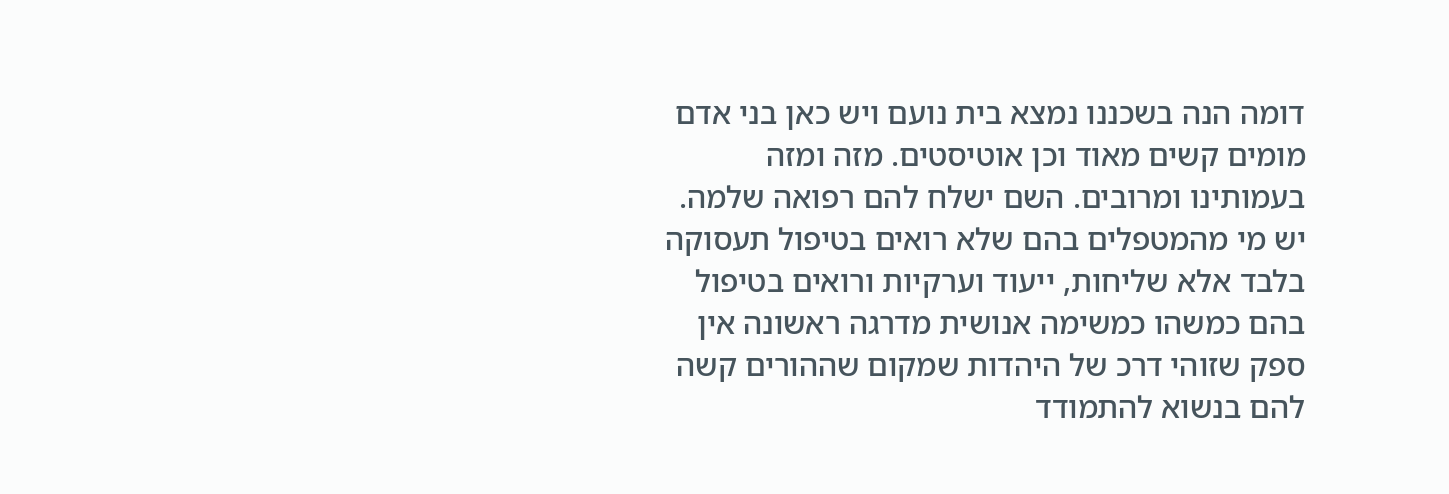דומה הנה בשכננו נמצא בית נועם ויש כאן בני אדם מומים קשים מאוד וכן אוטיסטים. מזה ומזה בעמותינו ומרובים. השם ישלח להם רפואה שלמה. יש מי מהמטפלים בהם שלא רואים בטיפול תעסוקה בלבד אלא שליחות, ייעוד וערקיות ורואים בטיפול בהם כמשהו כמשימה אנושית מדרגה ראשונה אין ספק שזוהי דרכ של היהדות שמקום שההורים קשה להם בנשוא להתמודד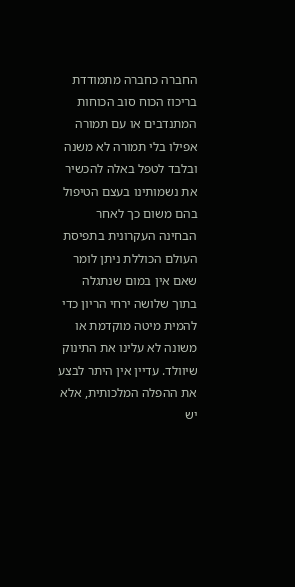החברה כחברה מתמודדת בריכוז הכוח סוב הכוחות המתנדבים או עם תמורה אפילו בלי תמורה לא משנה ובלבד לטפל באלה להכשיר את נשמותינו בעצם הטיפול בהם משום כך לאחר הבחינה העקרונית בתפיסת העולם הכוללת ניתן לומר שאם אין במום שנתגלה בתוך שלושה ירחי הריון כדי להמית מיטה מוקדמת או משונה לא עלינו את התינוק שיוולד. עדיין אין היתר לבצע את ההפלה המלכותית, אלא יש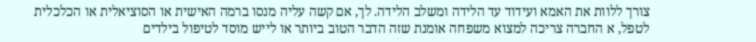צורך ללוות את האמא ועידוד עד הלידה ומשלב הלידה. לך, אם קשה עליה מנסו ברמה האישית או הסוציאלית או הכלכלית לטפל, א החברה צריכה למצוא משפחה אומנת שזה הדבר הטוב ביותר או לייש מוסד לטיפול בילדים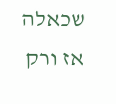שכאלה אז ורק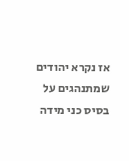אז נקרא יהודים שמתנהגים על בסיס כני מידה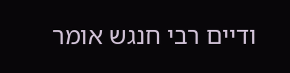ודיים רבי חנגש אומר